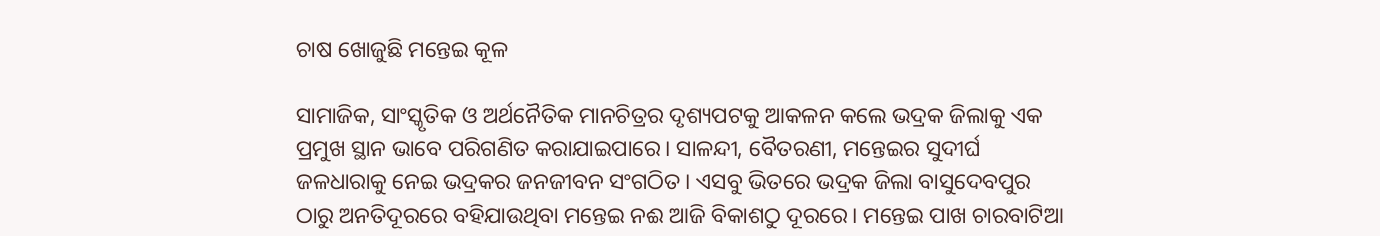ଚାଷ ଖୋଜୁଛି ମନ୍ତେଇ କୂଳ

ସାମାଜିକ, ସାଂସ୍କୃତିକ ଓ ଅର୍ଥନୈତିକ ମାନଚିତ୍ରର ଦୃଶ୍ୟପଟକୁ ଆକଳନ କଲେ ଭଦ୍ରକ ଜିଲାକୁ ଏକ ପ୍ରମୁଖ ସ୍ଥାନ ଭାବେ ପରିଗଣିତ କରାଯାଇପାରେ। ସାଳନ୍ଦୀ, ବୈତରଣୀ, ମନ୍ତେଇର ସୁଦୀର୍ଘ ଜଳଧାରାକୁ ନେଇ ଭଦ୍ରକର ଜନଜୀବନ ସଂଗଠିତ। ଏସବୁ ଭିତରେ ଭଦ୍ରକ ଜିଲା ବାସୁଦେବପୁର ଠାରୁ ଅନତିଦୂରରେ ବହିଯାଉଥିବା ମନ୍ତେଇ ନଈ ଆଜି ବିକାଶଠୁ ଦୂରରେ। ମନ୍ତେଇ ପାଖ ଚାରବାଟିଆ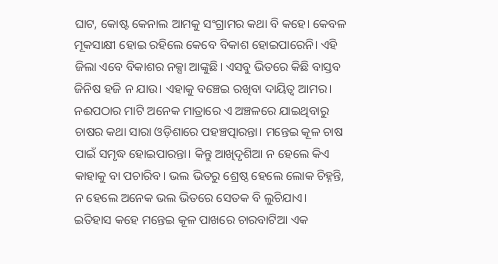ଘାଟ, କୋଷ୍ଟ କେନାଲ ଆମକୁ ସଂଗ୍ରାମର କଥା ବି କହେ। କେବଳ ମୂକସାକ୍ଷୀ ହୋଇ ରହିଲେ କେବେ ବିକାଶ ହୋଇପାରେନି। ଏହି ଜିଲା ଏବେ ବିକାଶର ନକ୍ସା ଆଙ୍କୁଛି। ଏସବୁ ଭିତରେ କିଛି ବାସ୍ତବ ଜିନିଷ ହଜି ନ ଯାଉ। ଏହାକୁ ବଞ୍ଚେଇ ରଖିବା ଦାୟିତ୍ୱ ଆମର। ନଈପଠାର ମାଟି ଅନେକ ମାତ୍ରାରେ ଏ ଅଞ୍ଚଳରେ ଯାଇଥିବାରୁ ଚାଷର କଥା ସାରା ଓଡ଼ିଶାରେ ପହଞ୍ଚତ୍ପାରନ୍ତା। ମନ୍ତେଇ କୂଳ ଚାଷ ପାଇଁ ସମୃଦ୍ଧ ହୋଇପାରନ୍ତା। କିନ୍ତୁ ଆଖିଦୃଶିଆ ନ ହେଲେ କିଏ କାହାକୁ ବା ପଚାରିବ। ଭଲ ଭିତରୁ ଶ୍ରେଷ୍ଠ ହେଲେ ଲୋକ ଚିହ୍ନନ୍ତି, ନ ହେଲେ ଅନେକ ଭଲ ଭିତରେ ସେତକ ବି ଲୁଚିଯାଏ।
ଇତିହାସ କହେ ମନ୍ତେଇ କୂଳ ପାଖରେ ଚାରବାଟିଆ ଏକ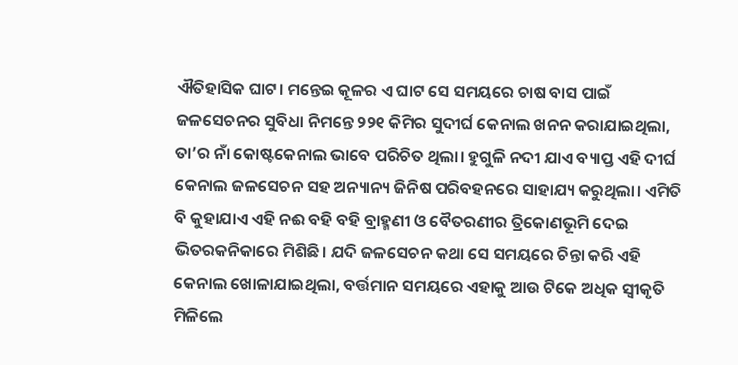ଐତିହାସିକ ଘାଟ। ମନ୍ତେଇ କୂଳର ଏ ଘାଟ ସେ ସମୟରେ ଚାଷ ବାସ ପାଇଁ ଜଳସେଚନର ସୁବିଧା ନିମନ୍ତେ ୨୨୧ କିମିର ସୁଦୀର୍ଘ କେନାଲ ଖନନ କରାଯାଇଥିଲା, ତା’ର ନାଁ କୋଷ୍ଟକେନାଲ ଭାବେ ପରିଚିତ ଥିଲା। ହୁଗୁଳି ନଦୀ ଯାଏ ବ୍ୟାପ୍ତ ଏହି ଦୀର୍ଘ କେନାଲ ଜଳସେଚନ ସହ ଅନ୍ୟାନ୍ୟ ଜିନିଷ ପରିବହନରେ ସାହାଯ୍ୟ କରୁଥିଲା। ଏମିତି ବି କୁହାଯାଏ ଏହି ନଈ ବହି ବହି ବ୍ରାହ୍ମଣୀ ଓ ବୈତରଣୀର ତ୍ରିକୋଣଭୂମି ଦେଇ ଭିତରକନିକାରେ ମିଶିଛି। ଯଦି ଜଳସେଚନ କଥା ସେ ସମୟରେ ଚିନ୍ତା କରି ଏହି କେନାଲ ଖୋଳାଯାଇଥିଲା, ବର୍ତ୍ତମାନ ସମୟରେ ଏହାକୁ ଆଉ ଟିକେ ଅଧିକ ସ୍ବୀକୃତି ମିଳିଲେ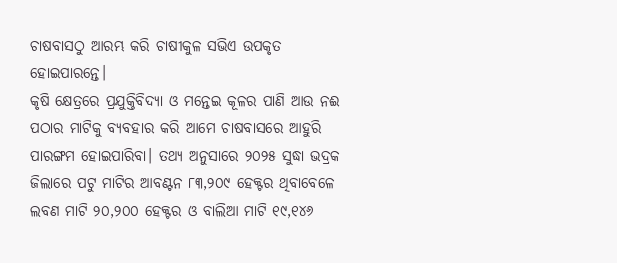ଚାଷବାସଠୁ ଆରମ୍ଭ କରି ଚାଷୀକୁଳ ସଭିଏ ଉପକୃତ ହୋଇପାରନ୍ତେ।
କୃଷି କ୍ଷେତ୍ରରେ ପ୍ରଯୁକ୍ତିବିଦ୍ୟା ଓ ମନ୍ତେଇ କୂଳର ପାଣି ଆଉ ନଈ ପଠାର ମାଟିକୁ ବ୍ୟବହାର କରି ଆମେ ଚାଷବାସରେ ଆହୁରି ପାରଙ୍ଗମ ହୋଇପାରିବା। ତଥ୍ୟ ଅନୁସାରେ ୨୦୨୫ ସୁଦ୍ଧା ଭଦ୍ରକ ଜିଲାରେ ପଟୁ ମାଟିର ଆବଣ୍ଟନ ୮୩,୨୦୯ ହେକ୍ଟର ଥିବାବେଳେ ଲବଣ ମାଟି ୨୦,୨୦୦ ହେକ୍ଟର ଓ ବାଲିଆ ମାଟି ୧୯,୧୪୬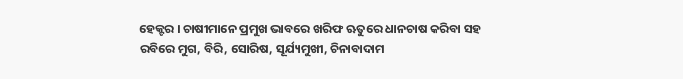ହେକ୍ଟର । ଚାଷୀମାନେ ପ୍ରମୁଖ ଭାବରେ ଖରିଫ ଋତୁରେ ଧାନଚାଷ କରିବା ସହ ରବିରେ ମୁଗ, ବିରି, ସୋରିଷ, ସୂର୍ଯ୍ୟମୁଖୀ, ଚିନାବାଦାମ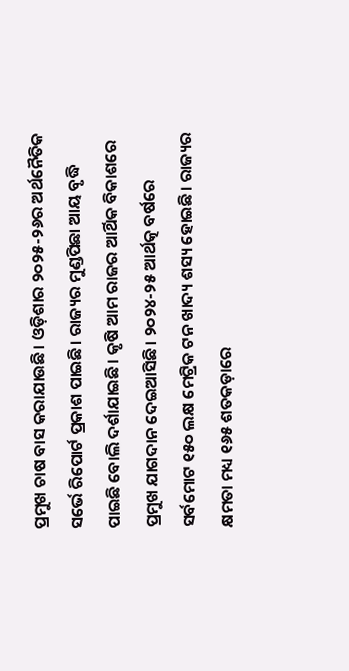ପ୍ରମୁଖ ଚାଷ ବାସ କରାଯାଉଛି। ଓଡ଼ିଶାର ୨୦୨୫-୨୬ର ଅର୍ଥନୈତିକ ସର୍ଭେ ରିପୋର୍ଟ ପ୍ରକାଶ ପାଇଛି। ରାଜ୍ୟର ମୁଣ୍ଡପିଛା ଆୟ ବୃଦ୍ଧି ପାଇଛି ବୋଲି ଦର୍ଶାଯାଇଛି। କୃଷି ଆମ ରାଜର ଆର୍ଥିକ ବିକାଶରେ ପ୍ରମୁଖ ଯାଗଦାନ ଦେଇଆସିଛି। ୨୦୨୪-୨୫ ଆର୍ଥତ୍କ ବର୍ଷରେ ସର୍ବମୋଟ ୧୫୦ ଲକ୍ଷ ମେଟ୍ରିକ ଟନ ଖାଦ୍ୟ ଶସ୍ୟ ହୋଇଛି। ରାଜ୍ୟର କ୍ଷମତା ମଧ୍ୟ ୧୬୫ ଶତକଡ଼ାରେ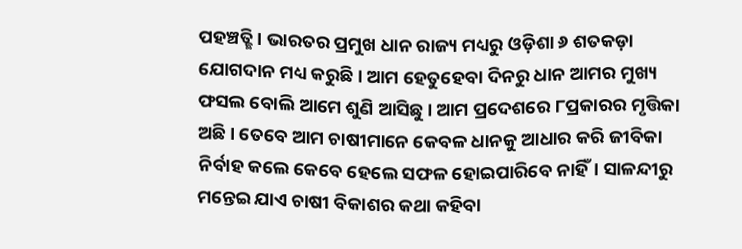ପହଞ୍ଚତ୍ଛି। ଭାରତର ପ୍ରମୁଖ ଧାନ ରାଜ୍ୟ ମଧ୍ୟରୁ ଓଡ଼ିଶା ୬ ଶତକଡ଼ା ଯୋଗଦାନ ମଧ୍ୟ କରୁଛି। ଆମ ହେତୁହେବା ଦିନରୁ ଧାନ ଆମର ମୁଖ୍ୟ ଫସଲ ବୋଲି ଆମେ ଶୁଣି ଆସିଛୁ। ଆମ ପ୍ରଦେଶରେ ୮ପ୍ରକାରର ମୃତ୍ତିକା ଅଛି। ତେବେ ଆମ ଚାଷୀମାନେ କେବଳ ଧାନକୁ ଆଧାର କରି ଜୀବିକା ନିର୍ବାହ କଲେ କେବେ ହେଲେ ସଫଳ ହୋଇପାରିବେ ନାହିଁ। ସାଳନ୍ଦୀରୁ ମନ୍ତେଇ ଯାଏ ଚାଷୀ ବିକାଶର କଥା କହିବା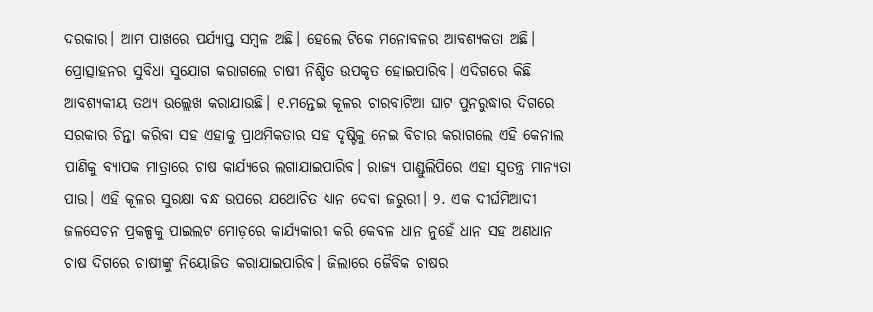ଦରକାର। ଆମ ପାଖରେ ପର୍ଯ୍ୟାପ୍ତ ସମ୍ବଳ ଅଛି। ହେଲେ ଟିକେ ମନୋବଳର ଆବଶ୍ୟକତା ଅଛି। ପ୍ରୋତ୍ସାହନର ସୁବିଧା ସୁଯୋଗ କରାଗଲେ ଚାଷୀ ନିଶ୍ଚିତ ଉପକୃତ ହୋଇପାରିବ। ଏଦିଗରେ କିଛି ଆବଶ୍ୟକୀୟ ତଥ୍ୟ ଉଲ୍ଲେଖ କରାଯାଉଛି। ୧.ମନ୍ତେଇ କୂଳର ଚାରବାଟିଆ ଘାଟ ପୁନରୁଦ୍ଧାର ଦିଗରେ ସରକାର ଚିନ୍ତା କରିବା ସହ ଏହାକୁ ପ୍ରାଥମିକତାର ସହ ଦୃଷ୍ଟିକୁ ନେଇ ବିଚାର କରାଗଲେ ଏହି କେନାଲ ପାଣିକୁ ବ୍ୟାପକ ମାତ୍ରାରେ ଚାଷ କାର୍ଯ୍ୟରେ ଲଗାଯାଇପାରିବ। ରାଜ୍ୟ ପାଣ୍ଡୁଲିପିରେ ଏହା ସ୍ବତନ୍ତ୍ର ମାନ୍ୟତା ପାଉ। ଏହି କୂଳର ସୁରକ୍ଷା ବନ୍ଧ ଉପରେ ଯଥୋଚିତ ଧ୍ୟାନ ଦେବା ଜରୁରୀ। ୨. ଏକ ଦୀର୍ଘମିଆଦୀ ଜଳସେଚନ ପ୍ରକଳ୍ପକୁ ପାଇଲଟ ମୋଡ଼ରେ କାର୍ଯ୍ୟକାରୀ କରି କେବଳ ଧାନ ନୁହେଁ ଧାନ ସହ ଅଣଧାନ ଚାଷ ଦିଗରେ ଚାଷୀଙ୍କୁ ନିୟୋଜିତ କରାଯାଇପାରିବ। ଜିଲାରେ ଜୈବିକ ଚାଷର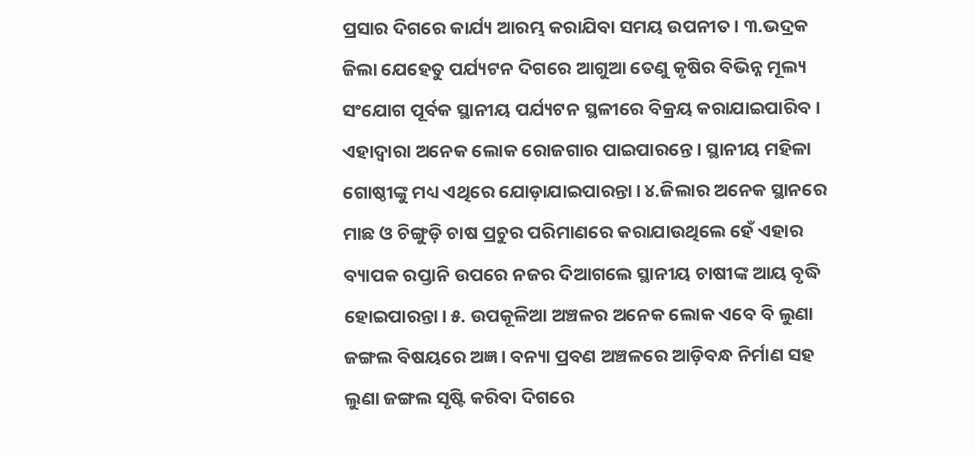ପ୍ରସାର ଦିଗରେ କାର୍ଯ୍ୟ ଆରମ୍ଭ କରାଯିବା ସମୟ ଉପନୀତ। ୩.ଭଦ୍ରକ ଜିଲା ଯେହେତୁ ପର୍ଯ୍ୟଟନ ଦିଗରେ ଆଗୁଆ ତେଣୁ କୃଷିର ବିଭିନ୍ନ ମୂଲ୍ୟ ସଂଯୋଗ ପୂର୍ବକ ସ୍ଥାନୀୟ ପର୍ଯ୍ୟଟନ ସ୍ଥଳୀରେ ବିକ୍ରୟ କରାଯାଇପାରିବ। ଏହାଦ୍ୱାରା ଅନେକ ଲୋକ ରୋଜଗାର ପାଇପାରନ୍ତେ। ସ୍ଥାନୀୟ ମହିଳା ଗୋଷ୍ଠୀଙ୍କୁ ମଧ୍ୟ ଏଥିରେ ଯୋଡ଼ାଯାଇପାରନ୍ତା। ୪.ଜିଲାର ଅନେକ ସ୍ଥାନରେ ମାଛ ଓ ଚିଙ୍ଗୁଡ଼ି ଚାଷ ପ୍ରଚୁର ପରିମାଣରେ କରାଯାଉଥିଲେ ହେଁ ଏହାର ବ୍ୟାପକ ରପ୍ତାନି ଉପରେ ନଜର ଦିଆଗଲେ ସ୍ଥାନୀୟ ଚାଷୀଙ୍କ ଆୟ ବୃଦ୍ଧି ହୋଇପାରନ୍ତା। ୫. ଉପକୂଳିଆ ଅଞ୍ଚଳର ଅନେକ ଲୋକ ଏବେ ବି ଲୁଣା ଜଙ୍ଗଲ ବିଷୟରେ ଅଜ୍ଞ। ବନ୍ୟା ପ୍ରବଣ ଅଞ୍ଚଳରେ ଆଡ଼ିବନ୍ଧ ନିର୍ମାଣ ସହ ଲୁଣା ଜଙ୍ଗଲ ସୃଷ୍ଟି କରିବା ଦିଗରେ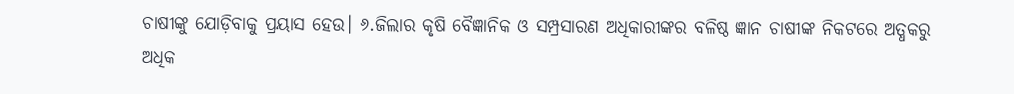ଚାଷୀଙ୍କୁ ଯୋଡ଼ିବାକୁ ପ୍ରୟାସ ହେଉ। ୬.ଜିଲାର କୃଷି ବୈଜ୍ଞାନିକ ଓ ସମ୍ପ୍ରସାରଣ ଅଧିକାରୀଙ୍କର ବଳିଷ୍ଠ ଜ୍ଞାନ ଚାଷୀଙ୍କ ନିକଟରେ ଅତ୍ଧକରୁ ଅଧିକ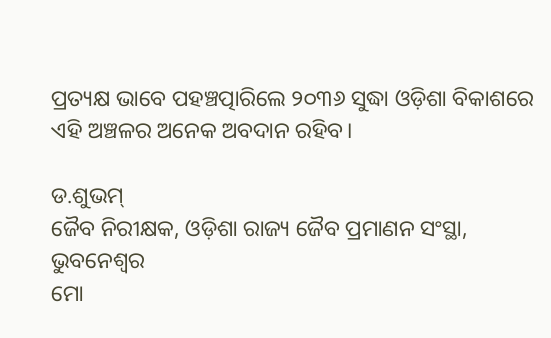ପ୍ରତ୍ୟକ୍ଷ ଭାବେ ପହଞ୍ଚତ୍ପାରିଲେ ୨୦୩୬ ସୁଦ୍ଧା ଓଡ଼ିଶା ବିକାଶରେ ଏହି ଅଞ୍ଚଳର ଅନେକ ଅବଦାନ ରହିବ।

ଡ.ଶୁଭମ୍‌
ଜୈବ ନିରୀକ୍ଷକ, ଓଡ଼ିଶା ରାଜ୍ୟ ଜୈବ ପ୍ରମାଣନ ସଂସ୍ଥା, ଭୁବନେଶ୍ୱର
ମୋ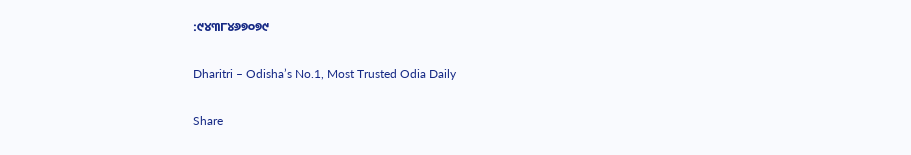:୯୪୩୮୪୬୭୦୭୯

Dharitri – Odisha’s No.1, Most Trusted Odia Daily

Share